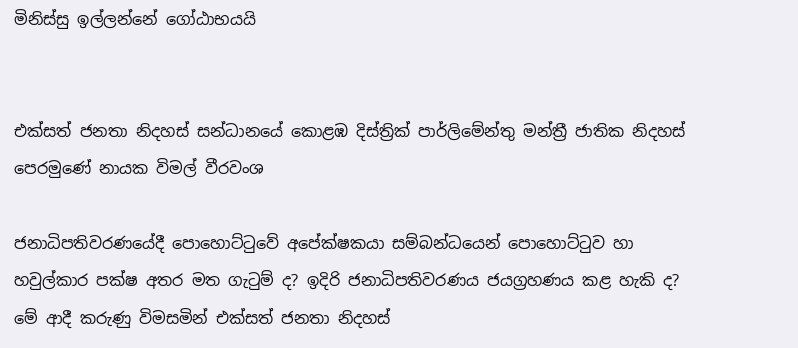මිනිස්සු ඉල්ලන්නේ ගෝඨාභයයි


එක්සත් ජනතා නිදහස් සන්ධානයේ කොළඹ දිස්ත්‍රික් පාර්ලිමේන්තු මන්ත්‍රී ජාතික නිදහස් පෙරමුණේ නායක විමල් වීරවංශ

ජනාධිපතිවරණයේදී පොහොට්ටුවේ අපේක්ෂකයා සම්බන්ධයෙන් පොහොට්ටුව හා හවුල්කාර පක්ෂ අතර මත ගැටුම් ද? ඉදිරි ජනාධිපතිවරණය ජයග්‍රහණය කළ හැකි ද? මේ ආදී කරුණු විමසමින් එක්සත් ජනතා නිදහස්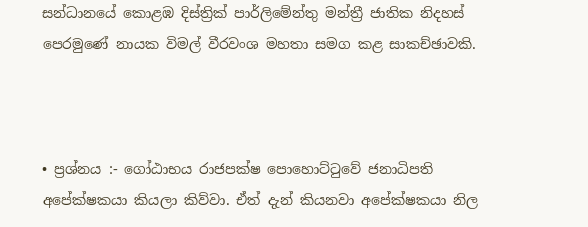සන්ධානයේ කොළඹ දිස්ත්‍රික් පාර්ලිමේන්තු මන්ත්‍රී ජාතික නිදහස් පෙරමුණේ නායක විමල් වීරවංශ මහතා සමග කළ සාකච්ඡාවකි.



• ප්‍රශ්නය :- ගෝඨාභය රාජපක්ෂ පොහොට්ටුවේ ජනාධිපති අපේක්ෂකයා කියලා කිව්වා. ඒත් දැන් කියනවා අපේක්ෂකයා නිල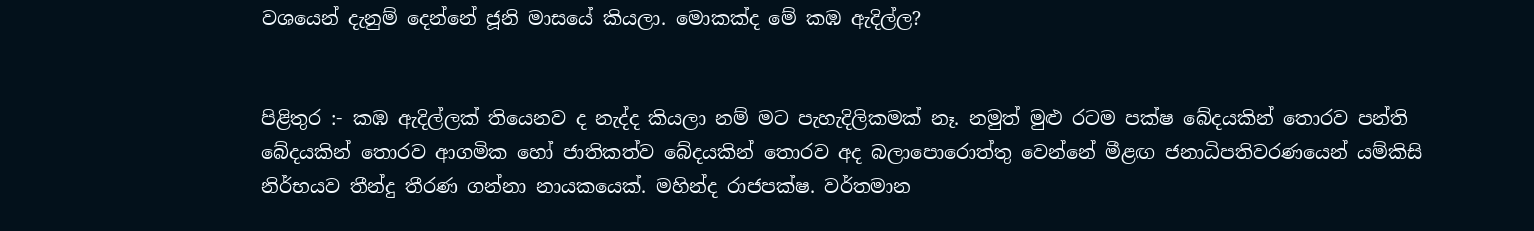වශයෙන් දැනුම් දෙන්නේ ජූනි මාසයේ කියලා. මොකක්ද මේ කඹ ඇදිල්ල?


පිළිතුර :- කඹ ඇදිල්ලක් තියෙනව ද නැද්ද කියලා නම් මට පැහැදිලිකමක් නෑ. නමුත් මුළු රටම පක්ෂ බේදයකින් තොරව පන්ති බේදයකින් තොරව ආගමික හෝ ජාතිකත්ව බේදයකින් තොරව අද බලාපොරොත්තු වෙන්නේ මීළඟ ජනාධිපතිවරණයෙන් යම්කිසි නිර්භයව තීන්දු තීරණ ගන්නා නායකයෙක්. මහින්ද රාජපක්ෂ. වර්තමාන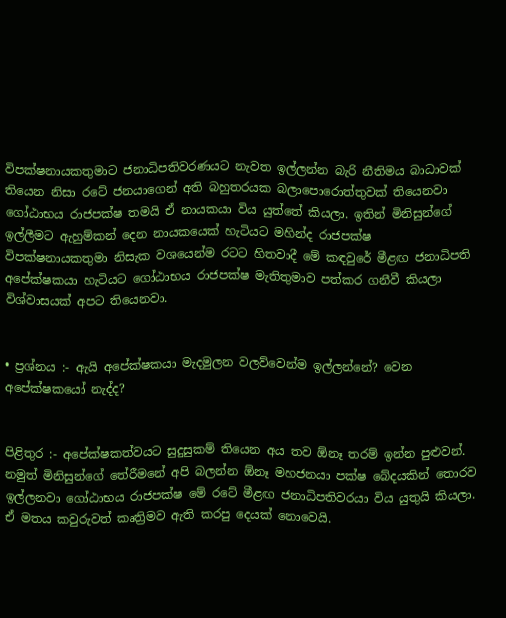විපක්ෂනායකතුමාට ජනාධිපතිවරණයට නැවත ඉල්ලන්න බැරි නීතිමය බාධාවක් තියෙන නිසා රටේ ජනයාගෙන් අති බහුතරයක බලාපොරොත්තුවක් තියෙනවා ගෝඨාභය රාජපක්ෂ තමයි ඒ නායකයා විය යුත්තේ කියලා. ඉතින් මිනිසුන්ගේ ඉල්ලීමට ඇහුම්කන් දෙන නායකයෙක් හැටියට මහින්ද රාජපක්ෂ විපක්ෂනායකතුමා නිසැක වශයෙන්ම රටට හිතවාදී මේ කඳවුරේ මීළඟ ජනාධිපති අපේක්ෂකයා හැටියට ගෝඨාභය රාජපක්ෂ මැතිතුමාව පත්කර ගනීවී කියලා විශ්වාසයක් අපට තියෙනවා.


• ප්‍රශ්නය :- ඇයි අපේක්ෂකයා මැදමුලන වලව්වෙන්ම ඉල්ලන්නේ? වෙන අපේක්ෂකයෝ නැද්ද?


පිළිතුර :- අපේක්ෂකත්වයට සුදුසුකම් තියෙන අය තව ඕනෑ තරම් ඉන්න පුළුවන්. නමුත් මිනිසුන්ගේ තේරීමනේ අපි බලන්න ඕනෑ මහජනයා පක්ෂ බේදයකින් තොරව ඉල්ලනවා ගෝඨාභය රාජපක්ෂ මේ රටේ මීළඟ ජනාධිපතිවරයා විය යුතුයි කියලා. ඒ මතය කවුරුවත් කෘත්‍රිමව ඇති කරපු දෙයක් නොවෙයි.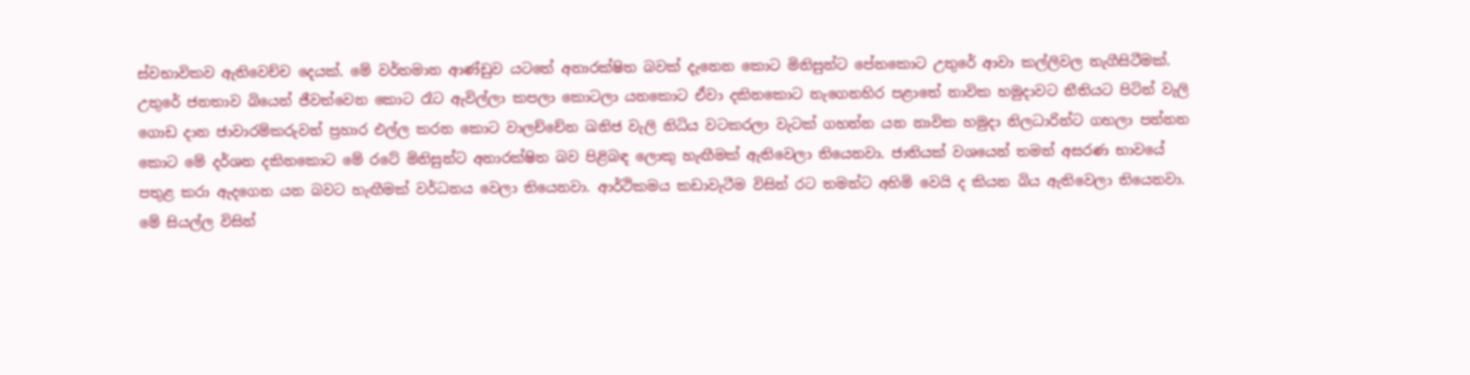ස්වභාවිකව ඇතිවෙච්ච දෙයක්. මේ වර්තමාන ආණ්ඩුව යටතේ අනාරක්ෂිත බවක් දැනෙන කොට මිනිසුන්ට පේනකොට උතුරේ ආවා කල්ලිවල නැගීසිටීමක්. උතුරේ ජනතාව බියෙන් ජීවත්වෙන කොට රෑට ඇවිල්ලා කපලා කොටලා යනකොට ඒවා දකිනකොට නැගෙනහිර පළාතේ නාවික හමුද‌ාවට නීතියට පිටින් වැලි ගොඩ ද‌ාන ජාවාරම්කරුවන් ප්‍රහාර එල්ල කරන කොට වාලච්චේන ඛනිජ වැලි නිධිය වටකරලා වැටක් ගහන්න යන නාවික හමුද‌ා නිලධාරින්ට ගහලා පන්නන කොට මේ දර්ශන දකිනකොට මේ රටේ මිනිසුන්ට අනාරක්ෂිත බව පිළිබඳ ලොකු හැඟීමක් ඇතිවෙලා තියෙනවා. ජාතියක් වශයෙන් තමන් අසරණ භාවයේ පතුළ කරා ඇදගෙන යන බවට හැඟීමක් වර්ධනය වෙලා තියෙනවා. ආර්ථිකමය කඩාවැටීම විසින් රට තමන්ට අහිමි වෙයි ද කියන බිය ඇතිවෙලා තියෙනවා. මේ සියල්ල විසින්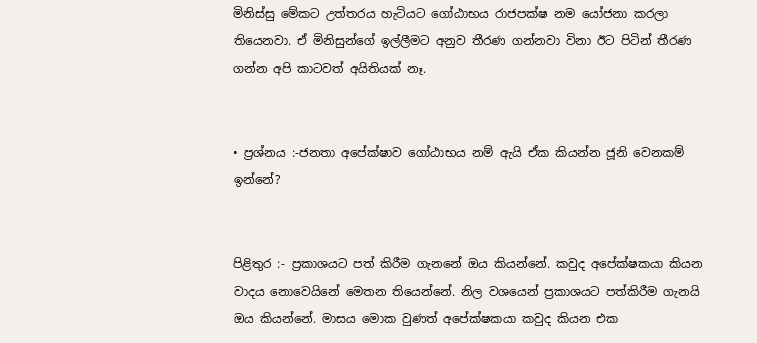මිනිස්සු මේකට උත්තරය හැටියට ගෝඨාභය රාජපක්ෂ නම යෝජනා කරලා තියෙනවා. ඒ මිනිසුන්ගේ ඉල්ලීමට අනුව තීරණ ගන්නවා විනා ඊට පිටින් තීරණ ගන්න අපි කාටවත් අයිතියක් නෑ.


• ප්‍රශ්නය :-ජනතා අපේක්ෂාව ගෝඨාභය නම් ඇයි ඒක කියන්න ජූනි වෙනකම් ඉන්නේ?


පිළිතුර :- ප්‍රකාශයට පත් කිරීම ගැනනේ ඔය කියන්නේ. කවුද අපේක්ෂකයා කියන වාදය නොවෙයිනේ මෙතන තියෙන්නේ. නිල වශයෙන් ප්‍රකාශයට පත්කිරීම ගැනයි ඔය කියන්නේ. මාසය මොක වුණත් අපේක්ෂකයා කවුද කියන එක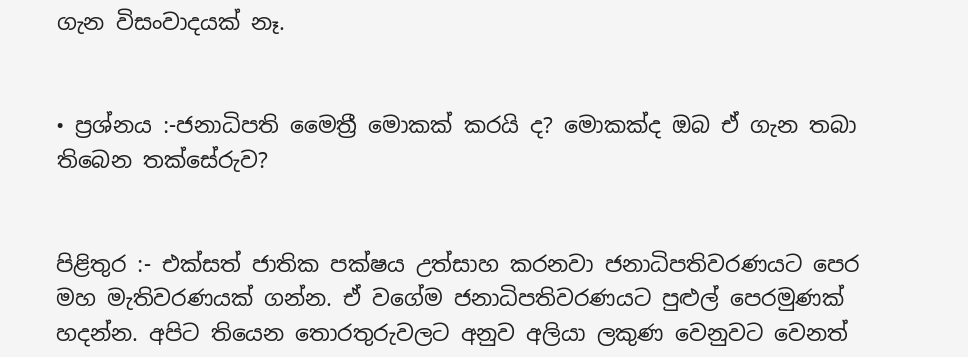ගැන විසංවාදයක් නෑ.


• ප්‍රශ්නය :-ජනාධිපති මෛත්‍රී මොකක් කරයි ද? මොකක්ද ඔබ ඒ ගැන තබා තිබෙන තක්සේරුව?


පිළිතුර :- එක්සත් ජාතික පක්ෂය උත්සාහ කරනවා ජනාධිපතිවරණයට පෙර මහ මැතිවරණයක් ගන්න. ඒ වගේම ජනාධිපතිවරණයට පුළුල් පෙරමුණක් හදන්න. අපිට තියෙන තොරතුරුවලට අනුව අලියා ලකුණ වෙනුවට වෙනත්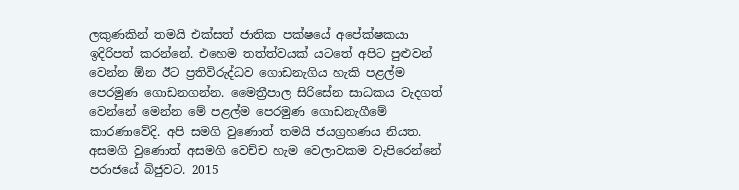ලකුණකින් තමයි එක්සත් ජාතික පක්ෂයේ අපේක්ෂකයා ඉදිරිපත් කරන්නේ. එහෙම තත්ත්වයක් යටතේ අපිට පුළුවන් වෙන්න ඕන ඊට ප්‍රතිවිරුද්ධව ගොඩනැගිය හැකි පළල්ම පෙරමුණ ගොඩනගන්න. මෛත්‍රීපාල සිරිසේන සාධකය වැදගත් වෙන්නේ මෙන්න මේ පළල්ම පෙරමුණ ගොඩනැගීමේ කාරණාවේදි. අපි සමගි වුණොත් තමයි ජයග්‍රහණය නියත. අසමගි වුණොත් අසමගි වෙච්ච හැම වෙලාවකම වැපිරෙන්නේ පරාජයේ බිජුවට. 2015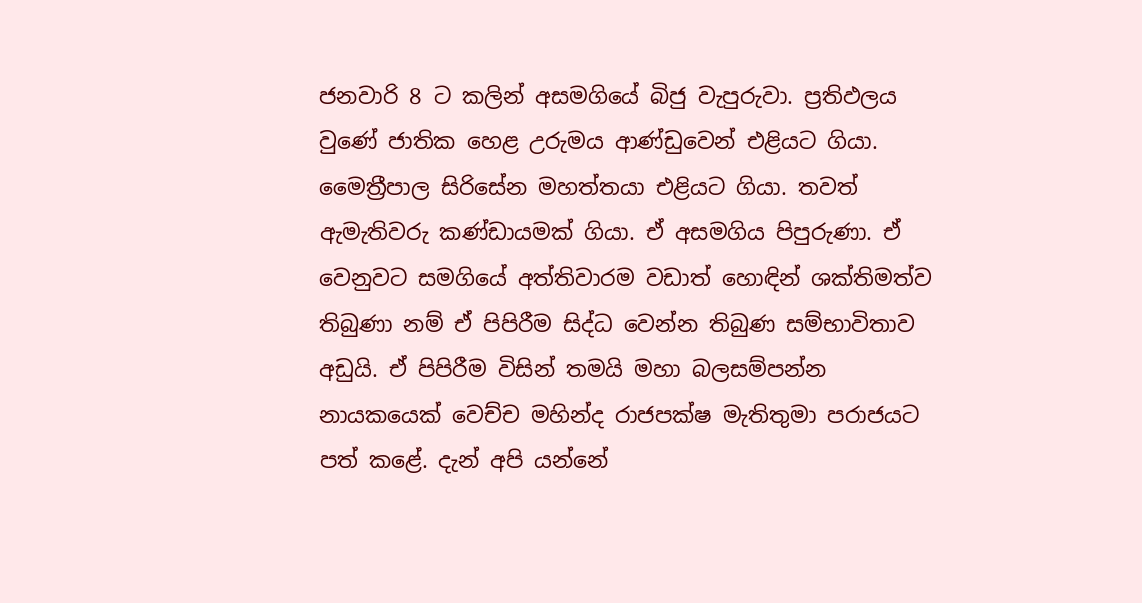ජනවාරි 8 ට කලින් අසමගියේ බිජු වැපුරුවා. ප්‍රතිඵලය වුණේ ජාතික හෙළ උරුමය ආණ්ඩුවෙන් එළියට ගියා. මෛත්‍රීපාල සිරිසේන මහත්තයා එළියට ගියා. තවත් ඇමැතිවරු කණ්ඩායමක් ගියා. ඒ අසමගිය පිපුරුණා. ඒ වෙනුවට සමගියේ අත්තිවාරම වඩාත් හොඳින් ශක්තිමත්ව තිබුණා නම් ඒ පිපිරීම සිද්ධ වෙන්න තිබුණ සම්භාවිතාව අඩුයි. ඒ පිපිරීම විසින් තමයි මහා බලසම්පන්න නායකයෙක් වෙච්ච මහින්ද රාජපක්ෂ මැතිතුමා පරාජයට පත් කළේ. දැන් අපි යන්නේ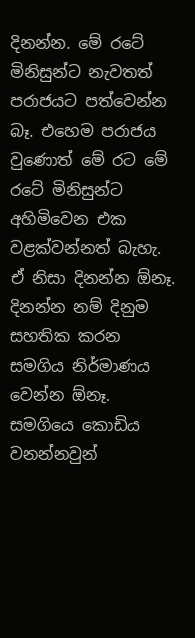දිනන්න. මේ රටේ මිනිසුන්ට නැවතත් පරාජයට පත්වෙන්න බෑ. එහෙම පරාජය වුණොත් මේ රට මේ රටේ මිනිසුන්ට අහිමිවෙන එක වළක්වන්නත් බැහැ. ඒ නිසා දිනන්න ඕනෑ. දිනන්න නම් දිනුම සහතික කරන සමගිය නිර්මාණය වෙන්න ඕනෑ. සමගියෙ කොඩිය වනන්නවුන්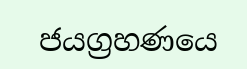ජයග්‍රහණයෙ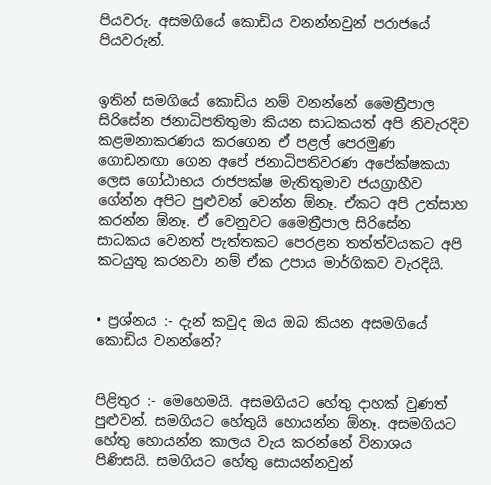පියවරු. අසමගියේ කොඩිය වනන්නවුන් පරාජයේ පියවරුන්.


ඉතින් සමගියේ කොඩිය නම් වනන්නේ මෛත්‍රීපාල සිරිසේන ජනාධිපතිතුමා කියන සාධකයත් අපි නිවැරදිව කළමනාකරණය කරගෙන ඒ පළල් පෙරමුණ ගොඩනඟා ගෙන අපේ ජනාධිපතිවරණ අපේක්ෂකයා ලෙස ගෝඨාභය රාජපක්ෂ මැතිතුමාව ජයග්‍රාහීව ගේන්න අපිට පුළුවන් වෙන්න ඕනෑ. ඒකට අපි උත්සාහ කරන්න ඕනෑ. ඒ වෙනුවට මෛත්‍රීපාල සිරිසේන සාධකය වෙනත් පැත්තකට පෙරළන තත්ත්වයකට අපි කටයුතු කරනවා නම් ඒක උපාය මාර්ගිකව වැරදියි.


• ප්‍රශ්නය :- දැන් කවුද ඔය ඔබ කියන අසමගියේ කොඩිය වනන්නේ?


පිළිතුර :- මෙහෙමයි. අසමගියට හේතු ද‌ාහක් වුණත් පුළුවන්. සමගියට හේතුයි හොයන්න ඕනෑ. අසමගියට හේතු හොයන්න කාලය වැය කරන්නේ විනාශය පිණිසයි. සමගියට හේතු සොයන්නවුන්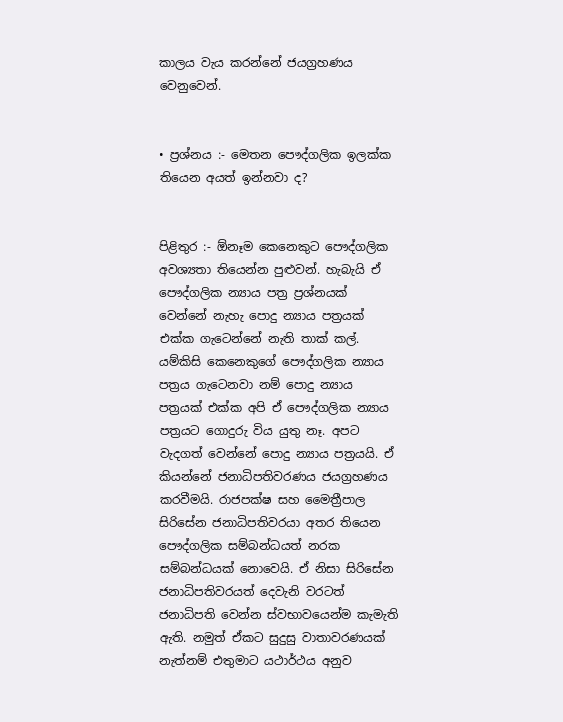කාලය වැය කරන්නේ ජයග්‍රහණය වෙනුවෙන්.


• ප්‍රශ්නය :- මෙතන පෞද්ගලික ඉලක්ක තියෙන අයත් ඉන්නවා ද?


පිළිතුර :- ඕනෑම කෙනෙකුට පෞද්ගලික අවශ්‍යතා තියෙන්න පුළුවන්. හැබැයි ඒ පෞද්ගලික න්‍යාය පත්‍ර ප්‍රශ්නයක් වෙන්නේ නැහැ පොදු න්‍යාය පත්‍රයක් එක්ක ගැටෙන්නේ නැති තාක් කල්. යම්කිසි කෙනෙකුගේ පෞද්ගලික න්‍යාය පත්‍රය ගැටෙනවා නම් පොදු න්‍යාය පත්‍රයක් එක්ක අපි ඒ පෞද්ගලික න්‍යාය පත්‍රයට ගොදුරු විය යුතු නෑ. අපට වැදගත් වෙන්නේ පොදු න්‍යාය පත්‍රයයි. ඒ කියන්නේ ජනාධිපතිවරණය ජයග්‍රහණය කරවීමයි. රාජපක්ෂ සහ මෛත්‍රීපාල සිරිසේන ජනාධිපතිවරයා අතර තියෙන පෞද්ගලික සම්බන්ධයත් නරක සම්බන්ධයක් නොවෙයි. ඒ නිසා සිරිසේන ජනාධිපතිවරයත් දෙවැනි වරටත් ජනාධිපති වෙන්න ස්වභාවයෙන්ම කැමැති ඇති. නමුත් ඒකට සුදුසු වාතාවරණයක් නැත්නම් එතුමාට යථාර්ථය අනුව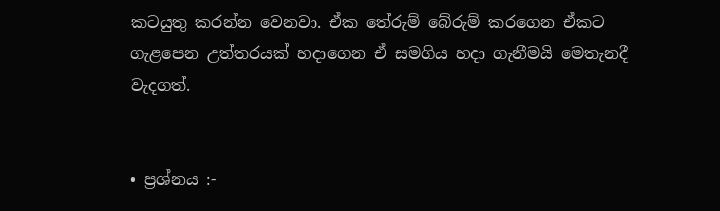කටයුතු කරන්න වෙනවා. ඒක තේරුම් බේරුම් කරගෙන ඒකට ගැළපෙන උත්තරයක් හද‌ාගෙන ඒ සමගිය හද‌ා ගැනීමයි මෙතැනදී වැදගත්.


• ප්‍රශ්නය :-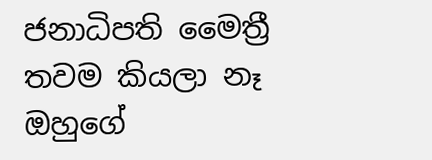ජනාධිපති මෛත්‍රී තවම කියලා නෑ ඔහුගේ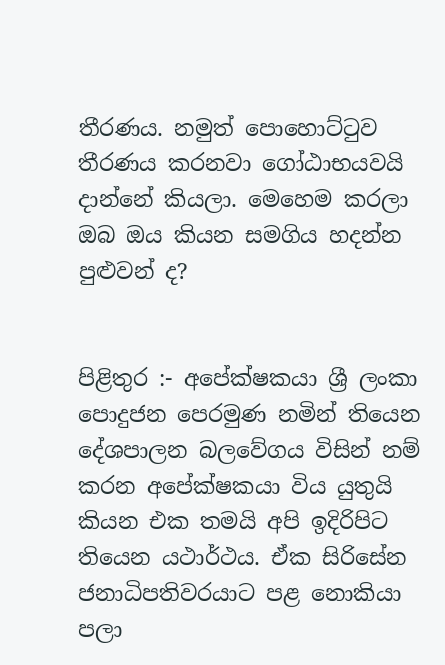තීරණය. නමුත් පොහොට්ටුව තීරණය කරනවා ගෝඨාභයවයි ද‌ාන්නේ කියලා. මෙහෙම කරලා ඔබ ඔය කියන සමගිය හදන්න පුළුවන් ද?


පිළිතුර :- අපේක්ෂකයා ශ්‍රී ලංකා පොදුජන පෙරමුණ නමින් තියෙන දේශපාලන බලවේගය විසින් නම් කරන අපේක්ෂකයා විය යුතුයි කියන එක තමයි අපි ඉදිරිපිට තියෙන යථාර්ථය. ඒක සිරිසේන ජනාධිපතිවරයාට පළ නොකියා පලා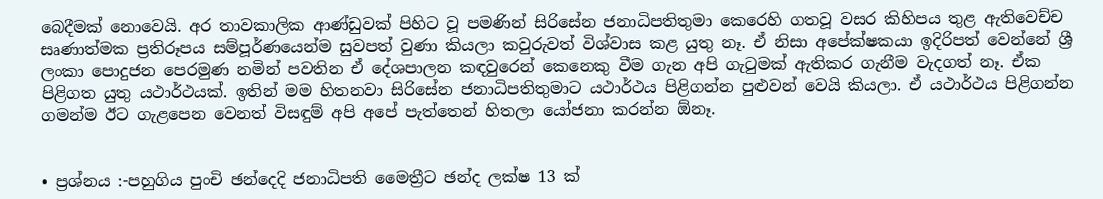බෙදීමක් නොවෙයි. අර තාවකාලික ආණ්ඩුවක් පිහිට වූ පමණින් සිරිසේන ජනාධිපතිතුමා කෙරෙහි ගතවූ වසර කිහිපය තුළ ඇතිවෙච්ච සෘණාත්මක ප්‍රතිරූපය සම්පූර්ණයෙන්ම සුවපත් වුණා කියලා කවුරුවත් විශ්වාස කළ යුතු නෑ. ඒ නිසා අපේක්ෂකයා ඉදිරිපත් වෙන්නේ ශ්‍රී ලංකා පොදුජන පෙරමුණ නමින් පවතින ඒ දේශපාලන කඳවුරෙන් කෙනෙකු වීම ගැන අපි ගැටුමක් ඇතිකර ගැනීම වැදගත් නෑ. ඒක පිළිගත යුතු යථාර්ථයක්. ඉතින් මම හිතනවා සිරිසේන ජනාධිපතිතුමාට යථාර්ථය පිළිගන්න පුළුවන් වෙයි කියලා. ඒ යථාර්ථය පිළිගන්න ගමන්ම ඊට ගැළපෙන වෙනත් විසඳුම් අපි අපේ පැත්තෙන් හිතලා යෝජනා කරන්න ඕනෑ.


• ප්‍රශ්නය :-පහුගිය පුංචි ඡන්දෙදි ජනාධිපති මෛත්‍රීට ඡන්ද ලක්ෂ 13 ක්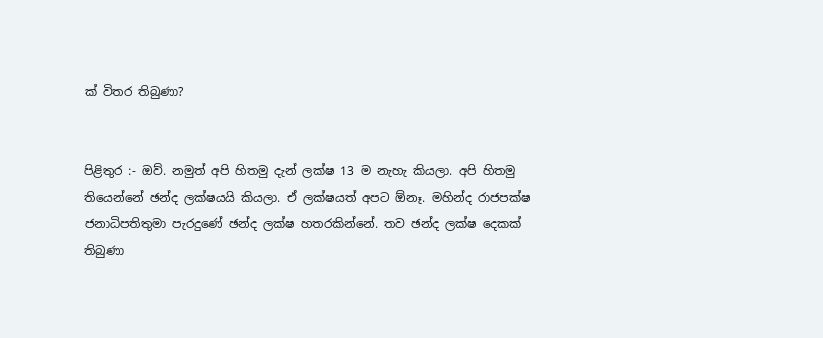ක් විතර තිබුණා?


පිළිතුර :- ඔව්. නමුත් අපි හිතමු දැන් ලක්ෂ 13 ම නැහැ කියලා. අපි හිතමු තියෙන්නේ ඡන්ද ලක්ෂයයි කියලා. ඒ ලක්ෂයත් අපට ඕනෑ. මහින්ද රාජපක්ෂ ජනාධිපතිතුමා පැරදුණේ ඡන්ද ලක්ෂ හතරකින්නේ. තව ඡන්ද ලක්ෂ දෙකක් තිබුණා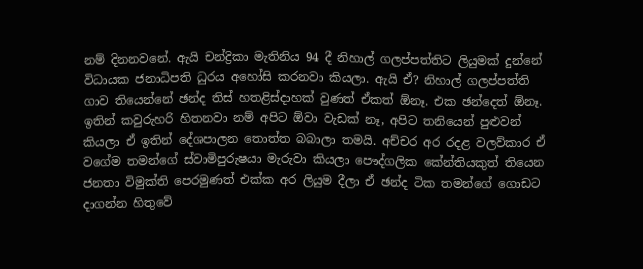නම් දිනනවනේ. ඇයි චන්ද්‍රිකා මැතිනිය 94 දී නිහාල් ගලප්පත්තිට ලියුමක් දුන්නේ විධායක ජනාධිපති ධුරය අහෝසි කරනවා කියලා. ඇයි ඒ? නිහාල් ගලප්පත්ති ගාව තියෙන්නේ ඡන්ද තිස් හතළිස්ද‌ාහක් වුණත් ඒකත් ඕනෑ. එක ඡන්දෙත් ඕනෑ. ඉතින් කවුරුහරි හිතනවා නම් අපිට ඕවා වැඩක් නෑ, අපිට තනියෙන් පුළුවන් කියලා ඒ ඉතින් දේශපාලන තොත්ත බබාලා තමයි. අච්චර අර රදළ වලව්කාර ඒ වගේම තමන්ගේ ස්වාමිපුරුෂයා මැරුවා කියලා පෞද්ගලික කේන්තියකුත් තියෙන ජනතා විමුක්ති පෙරමුණත් එක්ක අර ලියුම දීලා ඒ ඡන්ද ටික තමන්ගේ ගොඩට ද‌ාගන්න හිතුවේ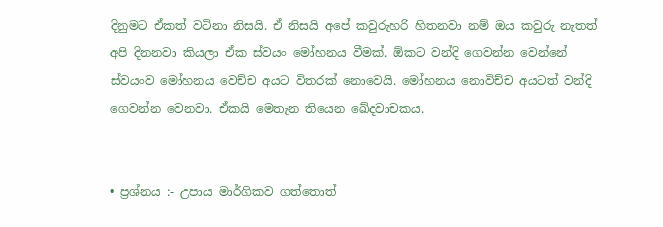දිනුමට ඒකත් වටිනා නිසයි. ඒ නිසයි අපේ කවුරුහරි හිතනවා නම් ඔය කවුරු නැතත් අපි දිනනවා කියලා ඒක ස්වයං මෝහනය වීමක්. ඕකට වන්දි ගෙවන්න වෙන්නේ ස්වයංව මෝහනය වෙච්ච අයට විතරක් නොවෙයි. මෝහනය නොවිච්ච අයටත් වන්දි ගෙවන්න වෙනවා. ඒකයි මෙතැන තියෙන ඛේදවාචකය.


• ප්‍රශ්නය :- උපාය මාර්ගිකව ගත්තොත්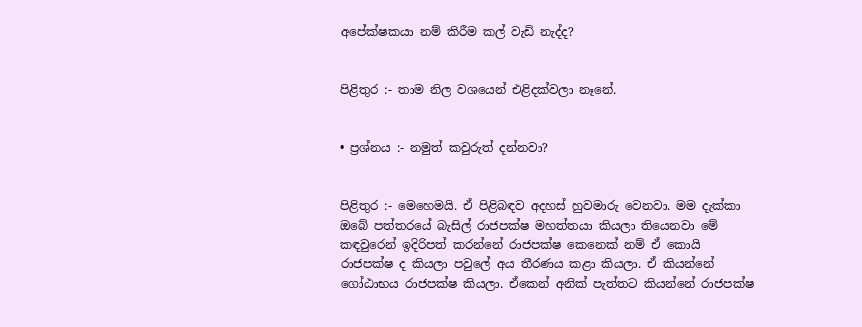අපේක්ෂකයා නම් කිරීම කල් වැඩි නැද්ද?


පිළිතුර :- තාම නිල වශයෙන් එළිදක්වලා නෑනේ.


• ප්‍රශ්නය :- නමුත් කවුරුත් දන්නවා?


පිළිතුර :- මෙහෙමයි. ඒ පිළිබඳව අදහස් හුවමාරු වෙනවා. මම දැක්කා ඔබේ පත්තරයේ බැසිල් රාජපක්ෂ මහත්තයා කියලා තියෙනවා මේ කඳවුරෙන් ඉදිරිපත් කරන්නේ රාජපක්ෂ කෙනෙක් නම් ඒ කොයි රාජපක්ෂ ද කියලා පවුලේ අය තීරණය කළා කියලා. ඒ කියන්නේ ගෝඨාභය රාජපක්ෂ කියලා. ඒකෙන් අනික් පැත්තට කියන්නේ රාජපක්ෂ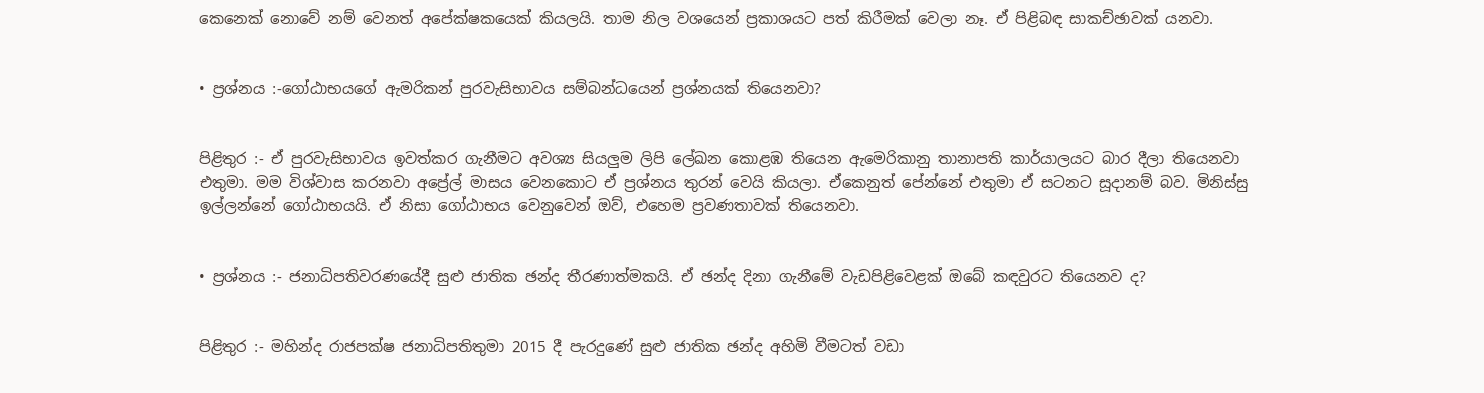කෙනෙක් නොවේ නම් වෙනත් අපේක්ෂකයෙක් කියලයි. තාම නිල වශයෙන් ප්‍රකාශයට පත් කිරීමක් වෙලා නෑ. ඒ පිළිබඳ සාකච්ඡාවක් යනවා.


• ප්‍රශ්නය :-ගෝඨාභයගේ ඇමරිකන් පුරවැසිභාවය සම්බන්ධයෙන් ප්‍රශ්නයක් තියෙනවා?


පිළිතුර :- ඒ පුරවැසිභාවය ඉවත්කර ගැනීමට අවශ්‍ය සියලුම ලිපි ලේඛන කොළඹ තියෙන ඇමෙරිකානු තානාපති කාර්යාලයට බාර දීලා තියෙනවා එතුමා. මම විශ්වාස කරනවා අප්‍රේල් මාසය වෙනකොට ඒ ප්‍රශ්නය තුරන් වෙයි කියලා. ඒකෙනුත් පේන්නේ එතුමා ඒ සටනට සූද‌ානම් බව. මිනිස්සු ඉල්ලන්නේ ගෝඨාභයයි. ඒ නිසා ගෝඨාභය වෙනුවෙන් ඔව්, එහෙම ප්‍රවණතාවක් තියෙනවා.


• ප්‍රශ්නය :- ජනාධිපතිවරණයේදී සුළු ජාතික ඡන්ද තීරණාත්මකයි. ඒ ඡන්ද දිනා ගැනීමේ වැඩපිළිවෙළක් ඔබේ කඳවුරට තියෙනව ද?


පිළිතුර :- මහින්ද රාජපක්ෂ ජනාධිපතිතුමා 2015 දී පැරදුණේ සුළු ජාතික ඡන්ද අහිමි වීමටත් වඩා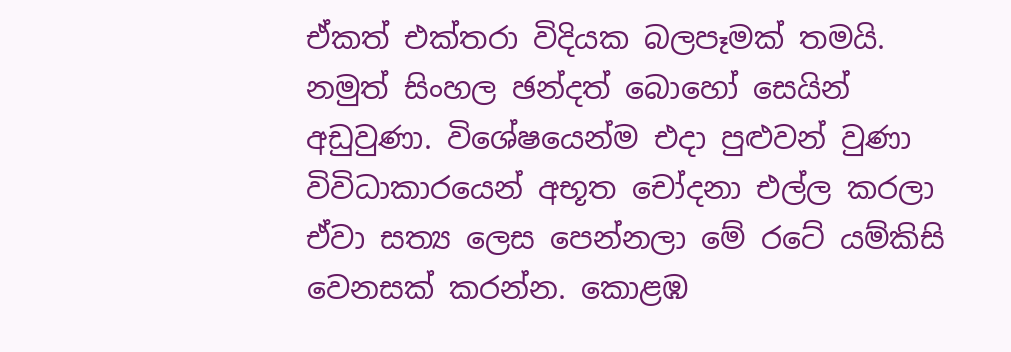ඒකත් එක්තරා විදියක බලපෑමක් තමයි. නමුත් සිංහල ඡන්දත් බොහෝ සෙයින් අඩුවුණා. විශේෂයෙන්ම එද‌ා පුළුවන් වුණා විවිධාකාරයෙන් අභූත චෝදනා එල්ල කරලා ඒවා සත්‍ය ලෙස පෙන්නලා මේ රටේ යම්කිසි වෙනසක් කරන්න. කොළඹ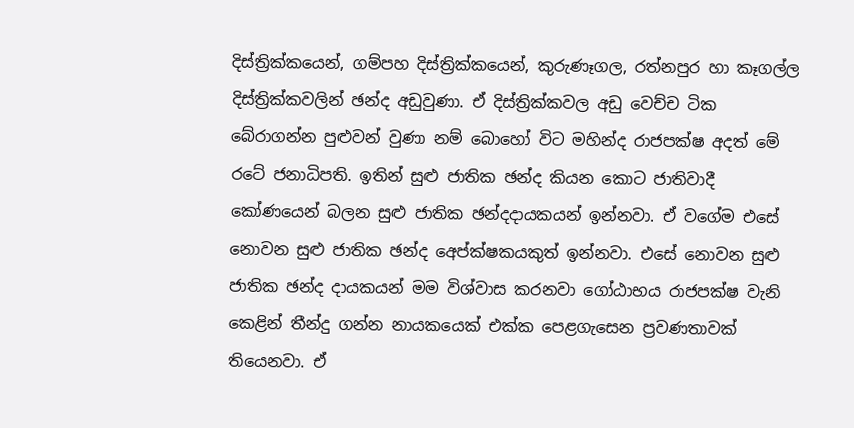දිස්ත්‍රික්කයෙන්, ගම්පහ දිස්ත්‍රික්කයෙන්, කුරුණෑගල, රත්නපුර හා කෑගල්ල දිස්ත්‍රික්කවලින් ඡන්ද අඩුවුණා. ඒ දිස්ත්‍රික්කවල අඩු වෙච්ච ටික බේරාගන්න පුළුවන් වුණා නම් බොහෝ විට මහින්ද රාජපක්ෂ අදත් මේ රටේ ජනාධිපති. ඉතින් සුළු ජාතික ඡන්ද කියන කොට ජාතිවාදී කෝණයෙන් බලන සුළු ජාතික ඡන්දද‌ායකයන් ඉන්නවා. ඒ වගේම එසේ නොවන සුළු ජාතික ඡන්ද අෙප්ක්ෂකයකුත් ඉන්නවා. එසේ නොවන සුළු ජාතික ඡන්ද ද‌ායකයන් මම විශ්වාස කරනවා ගෝඨාභය රාජපක්ෂ වැනි කෙළින් තීන්දු ගන්න නායකයෙක් එක්ක පෙළගැසෙන ප්‍රවණතාවක් තියෙනවා. ඒ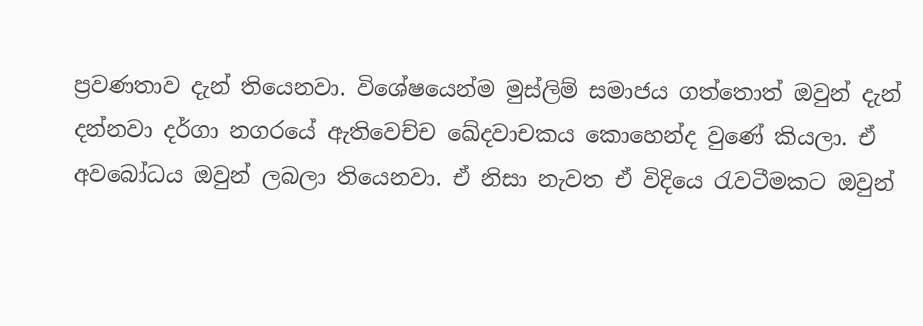ප්‍රවණතාව දැන් තියෙනවා. විශේෂයෙන්ම මුස්ලිම් සමාජය ගත්තොත් ඔවුන් දැන් දන්නවා දර්ගා නගරයේ ඇතිවෙච්ච ඛේදවාචකය කොහෙන්ද වුණේ කියලා. ඒ අවබෝධය ඔවුන් ලබලා තියෙනවා. ඒ නිසා නැවත ඒ විදියෙ රැවටීමකට ඔවුන්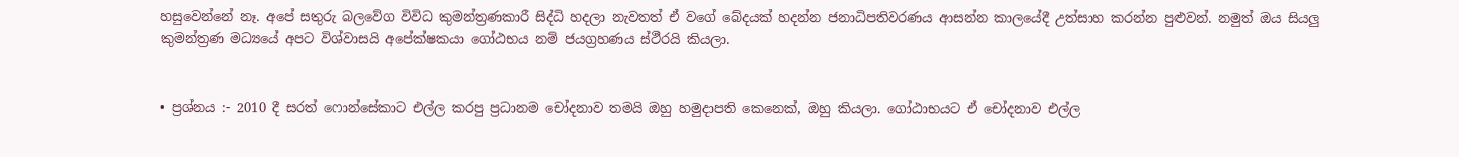හසුවෙන්නේ නෑ. අපේ සතුරු බලවේග විවිධ කුමන්ත්‍රණකාරී සිද්ධි හදලා නැවතත් ඒ වගේ බේදයක් හදන්න ජනාධිපතිවරණය ආසන්න කාලයේදී උත්සාහ කරන්න පුළුවන්. නමුත් ඔය සියලු කුමන්ත්‍රණ මධ්‍යයේ අපට විශ්වාසයි අපේක්ෂකයා ගෝඨභය නම් ජයග්‍රහණය ස්ථීරයි කියලා.


• ප්‍රශ්නය :- 2010 දී සරත් ෆොන්සේකාට එල්ල කරපු ප්‍රධානම චෝදනාව තමයි ඔහු හමුද‌ාපති කෙනෙක්, ඔහු කියලා. ගෝඨාභයට ඒ චෝදනාව එල්ල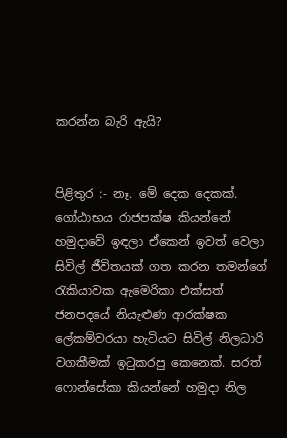කරන්න බැරි ඇයි?


පිළිතුර :- නෑ. මේ දෙක දෙකක්. ගෝඨාභය රාජපක්ෂ කියන්නේ හමුද‌ාවේ ඉඳලා ඒකෙන් ඉවත් වෙලා සිවිල් ජීවිතයක් ගත කරන තමන්ගේ රැකියාවක ඇමෙරිකා එක්සත් ජනපදයේ නියැළුණ ආරක්ෂක ලේකම්වරයා හැටියට සිවිල් නිලධාරි වගකීමක් ඉටුකරපු කෙනෙක්. සරත් ෆොන්සේකා කියන්නේ හමුද‌ා නිල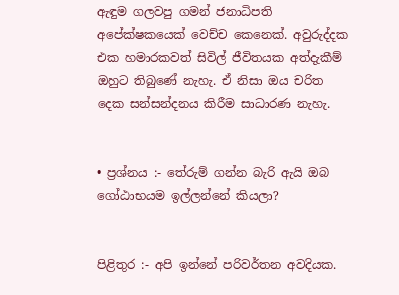ඇඳුම ගලවපු ගමන් ජනාධිපති අපේක්ෂකයෙක් වෙච්ච කෙනෙක්. අවුරුද්දක එක හමාරකවත් සිවිල් ජීවිතයක අත්දැකීම් ඔහුට තිබුණේ නැහැ. ඒ නිසා ඔය චරිත දෙක සන්සන්දනය කිරීම සාධාරණ නැහැ.


• ප්‍රශ්නය :- තේරුම් ගන්න බැරි ඇයි ඔබ ගෝඨාභයම ඉල්ලන්නේ කියලා?


පිළිතුර :- අපි ඉන්නේ පරිවර්තන අවදියක.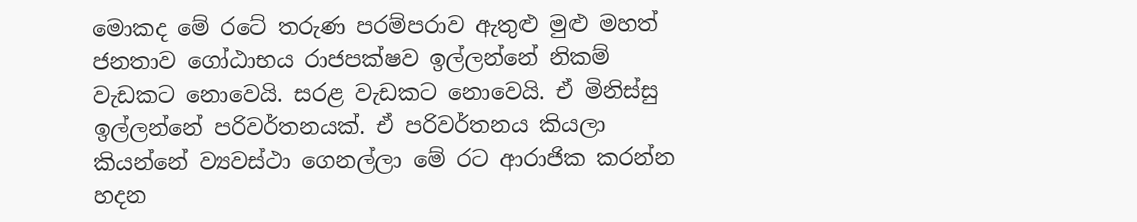මොකද මේ රටේ තරුණ පරම්පරාව ඇතුළු මුළු මහත් ජනතාව ගෝඨාභය රාජපක්ෂව ඉල්ලන්නේ නිකම් වැඩකට නොවෙයි. සරළ වැඩකට නොවෙයි. ඒ මිනිස්සු ඉල්ලන්නේ පරිවර්තනයක්. ඒ පරිවර්තනය කියලා කියන්නේ ව්‍යවස්ථා ගෙනල්ලා මේ රට ආරාජික කරන්න හදන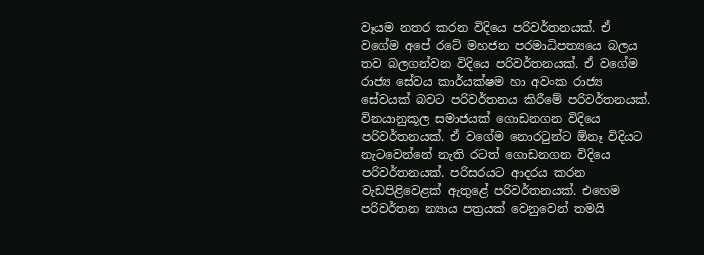වෑයම නතර කරන විදියෙ පරිවර්තනයක්. ඒ වගේම අපේ රටේ මහජන පරමාධිපත්‍යයෙ බලය තව බලගන්වන විදියෙ පරිවර්තනයක්. ඒ වගේම රාජ්‍ය සේවය කාර්යක්ෂම හා අවංක රාජ්‍ය සේවයක් බවට පරිවර්තනය කිරීමේ පරිවර්තනයක්. විනයානුකූල සමාජයක් ගොඩනගන විදියෙ පරිවර්තනයක්. ඒ වගේම නොරටුන්ට ඕනෑ විදියට නැටවෙන්නේ නැති රටත් ගොඩනගන විදියෙ පරිවර්තනයක්. පරිසරයට ආදරය කරන වැඩපිළිවෙළක් ඇතුළේ පරිවර්තනයක්. එහෙම පරිවර්තන න්‍යාය පත්‍රයක් වෙනුවෙන් තමයි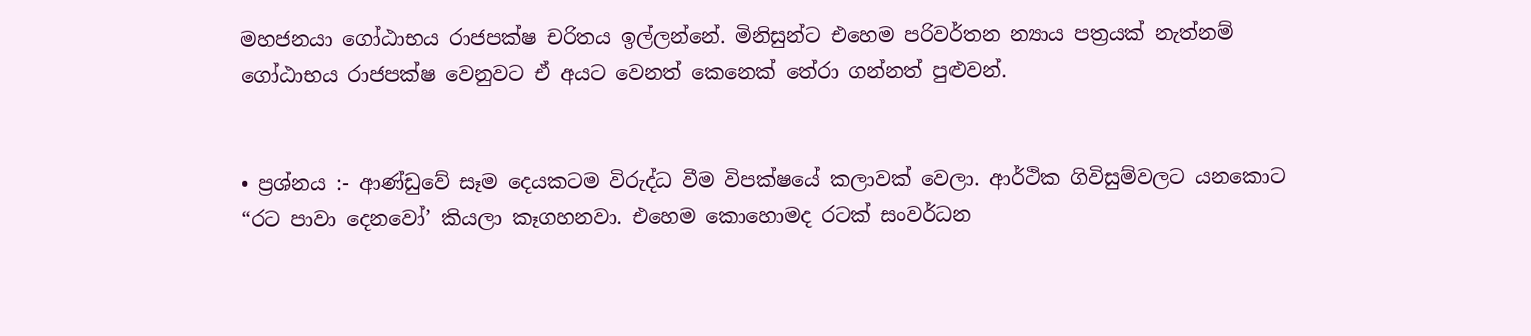මහජනයා ගෝඨාභය රාජපක්ෂ චරිතය ඉල්ලන්නේ. මිනිසුන්ට එහෙම පරිවර්තන න්‍යාය පත්‍රයක් නැත්නම් ගෝඨාභය රාජපක්ෂ වෙනුවට ඒ අයට වෙනත් කෙනෙක් තේරා ගන්නත් පුළුවන්.


• ප්‍රශ්නය :- ආණ්ඩුවේ සෑම දෙයකටම විරුද්ධ වීම විපක්ෂයේ කලාවක් වෙලා. ආර්ථික ගිවිසුම්වලට යනකොට “රට පාවා දෙනවෝ’ කියලා කෑගහනවා. එහෙම කොහොමද රටක් සංවර්ධන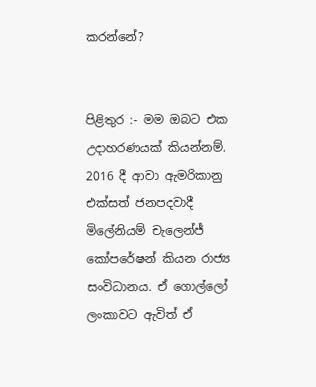කරන්නේ?


පිළිතුර :- මම ඔබට එක උද‌ාහරණයක් කියන්නම්. 2016 දී ආවා ඇමරිකානු එක්සත් ජනපදවාදී මිලේනියම් චැලෙන්ජ් කෝපරේෂන් කියන රාජ්‍ය සංවිධානය. ඒ ගොල්ලෝ ලංකාවට ඇවිත් ඒ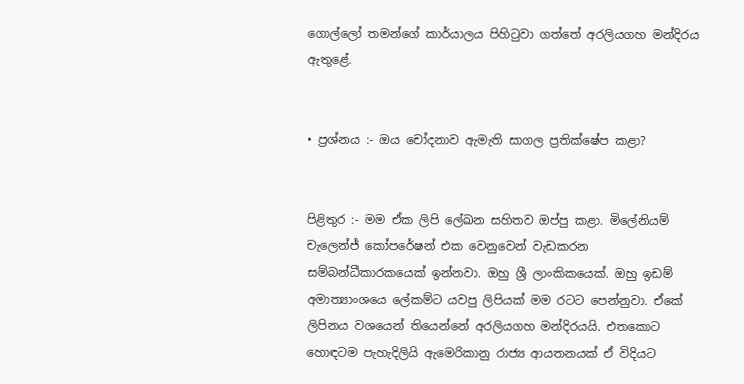ගොල්ලෝ තමන්ගේ කාර්යාලය පිහිටුවා ගත්තේ අරලියගහ මන්දිරය ඇතුළේ.


• ප්‍රශ්නය :- ඔය චෝදනාව ඇමැති සාගල ප්‍රතික්ෂේප කළා?


පිළිතුර :- මම ඒක ලිපි ලේඛන සහිතව ඔප්පු කළා. මිලේනියම් චැලෙන්ජ් කෝපරේෂන් එක වෙනුවෙන් වැඩකරන සම්බන්ධීකාරකයෙක් ඉන්නවා. ඔහු ශ්‍රී ලාංකිකයෙක්. ඔහු ඉඩම් අමාත්‍යාංශයෙ ලේකම්ට යවපු ලිපියක් මම රටට පෙන්නුවා. ඒකේ ලිපිනය වශයෙන් තියෙන්නේ අරලියගහ මන්දිරයයි. එතකොට හොඳටම පැහැදිලියි ඇමෙරිකානු රාජ්‍ය ආයතනයක් ඒ විදියට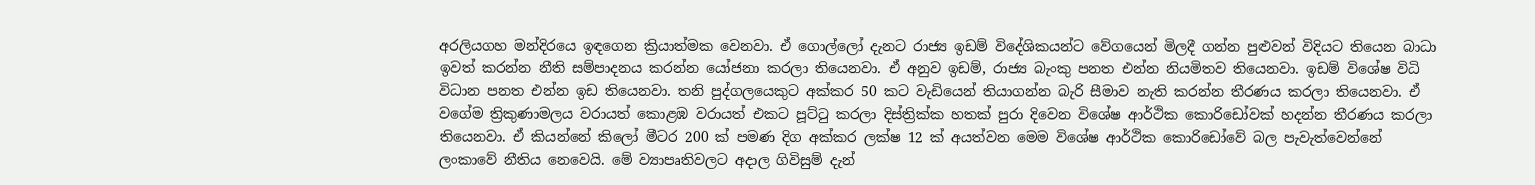අරලියගහ මන්දිරයෙ ඉඳගෙන ක්‍රියාත්මක වෙනවා. ඒ ගොල්ලෝ දැනට රාජ්‍ය ඉඩම් විදේශිකයන්ට වේගයෙන් මිලදී ගන්න පුළුවන් විදියට තියෙන බාධා ඉවත් කරන්න නීති සම්පාද‌නය කරන්න යෝජනා කරලා තියෙනවා. ඒ අනුව ඉඩම්, රාජ්‍ය බැංකු පනත එන්න නියමිතව තියෙනවා. ඉඩම් විශේෂ විධි විධාන පනත එන්න ඉඩ තියෙනවා. තනි පුද්ගලයෙකුට අක්කර 50 කට වැඩියෙන් තියාගන්න බැරි සීමාව නැති කරන්න තීරණය කරලා තියෙනවා. ඒ වගේම ත්‍රිකුණාමලය වරායත් කොළඹ වරායත් එකට පූට්ටු කරලා දිස්ත්‍රික්ක හතක් පුරා දිවෙන විශේෂ ආර්ථික කොරිඩෝවක් හදන්න තීරණය කරලා තියෙනවා. ඒ කියන්නේ කිලෝ මීටර 200 ක් පමණ දිග අක්කර ලක්ෂ 12 ක් අයත්වන මෙම විශේෂ ආර්ථික කොරිඩෝවේ බල පැවැත්වෙන්නේ ලංකාවේ නීතිය නෙවෙයි. මේ ව්‍යාපෘතිවලට අද‌ාල ගිවිසුම් දැන්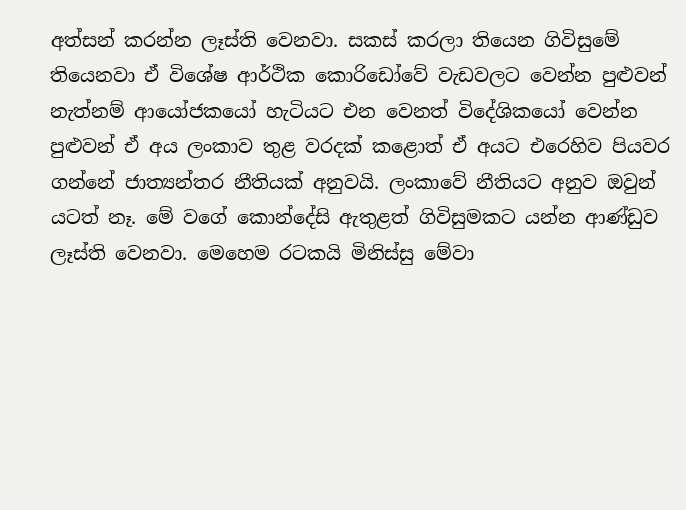අත්සන් කරන්න ලෑස්ති වෙනවා. සකස් කරලා තියෙන ගිවිසුමේ තියෙනවා ඒ විශේෂ ආර්ථික කොරිඩෝවේ වැඩවලට වෙන්න පුළුවන් නැත්නම් ආයෝජකයෝ හැටියට එන වෙනත් විදේශිකයෝ වෙන්න පුළුවන් ඒ අය ලංකාව තුළ වරදක් කළොත් ඒ අයට එරෙහිව පියවර ගන්නේ ජාත්‍යන්තර නීතියක් අනුවයි. ලංකාවේ නීතියට අනුව ඔවුන් යටත් නෑ. මේ වගේ කොන්දේසි ඇතුළත් ගිවිසුමකට යන්න ආණ්ඩුව ලෑස්ති වෙනවා. මෙහෙම රටකයි මිනිස්සු මේවා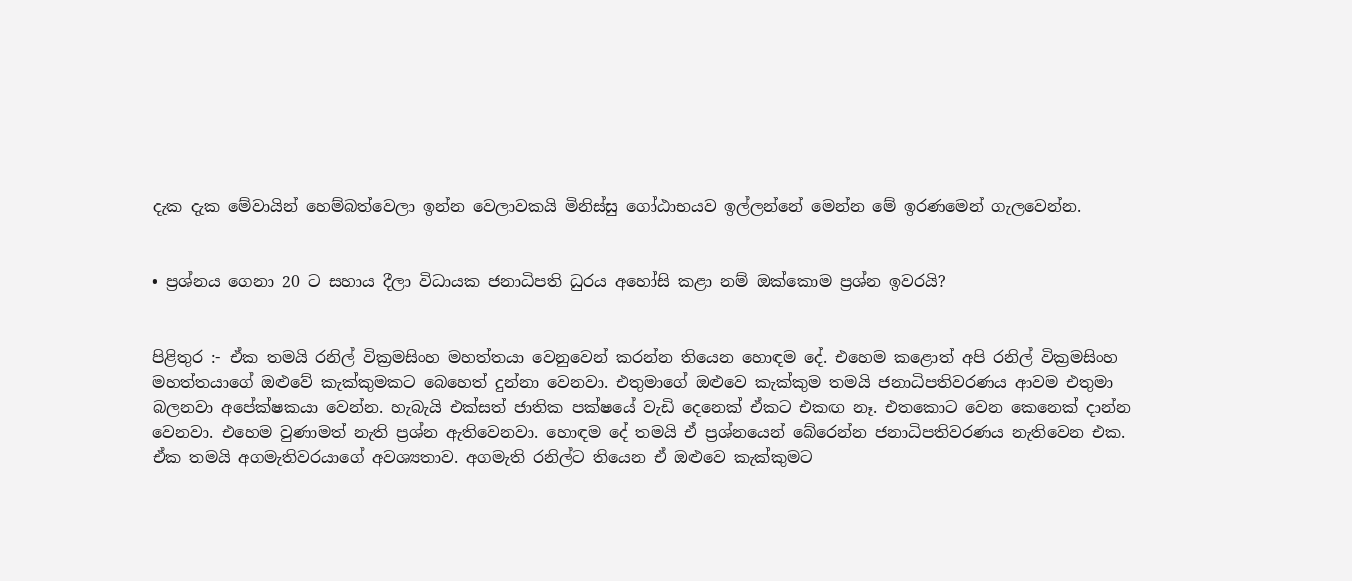දැක දැක මේවායින් හෙම්බත්වෙලා ඉන්න වෙලාවකයි මිනිස්සු ගෝඨාභයව ඉල්ලන්නේ මෙන්න මේ ඉරණමෙන් ගැලවෙන්න.


• ප්‍රශ්නය ගෙනා 20 ට සහාය දීලා විධායක ජනාධිපති ධුරය අහෝසි කළා නම් ඔක්කොම ප්‍රශ්න ඉවරයි?


පිළිතුර :- ඒක තමයි රනිල් වික්‍රමසිංහ මහත්තයා වෙනුවෙන් කරන්න තියෙන හොඳම දේ. එහෙම කළොත් අපි රනිල් වික්‍රමසිංහ මහත්තයාගේ ඔළුවේ කැක්කුමකට බෙහෙත් දුන්නා වෙනවා. එතුමාගේ ඔළුවෙ කැක්කුම තමයි ජනාධිපතිවරණය ආවම එතුමා බලනවා අපේක්ෂකයා වෙන්න. හැබැයි එක්සත් ජාතික පක්ෂයේ වැඩි දෙනෙක් ඒකට එකඟ නෑ. එතකොට වෙන කෙනෙක් ද‌ාන්න වෙනවා. එහෙම වුණාමත් නැති ප්‍රශ්න ඇතිවෙනවා. හොඳම දේ තමයි ඒ ප්‍රශ්නයෙන් බේරෙන්න ජනාධිපතිවරණය නැතිවෙන එක. ඒක තමයි අගමැතිවරයාගේ අවශ්‍යතාව. අගමැති රනිල්ට තියෙන ඒ ඔළුවෙ කැක්කුමට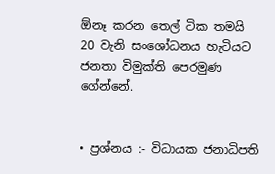ඕනෑ කරන තෙල් ටික තමයි 20 වැනි සංශෝධනය හැටියට ජනතා විමුක්ති පෙරමුණ ගේන්නේ.


• ප්‍රශ්නය :- විධායක ජනාධිපති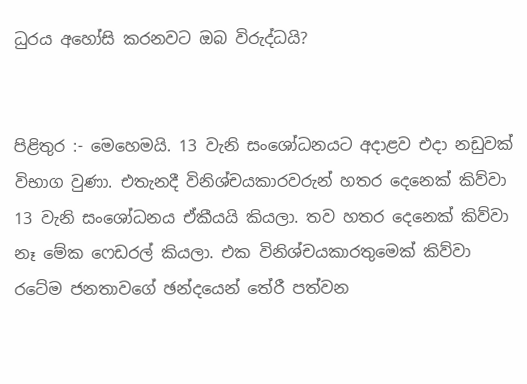ධුරය අහෝසි කරනවට ඔබ විරුද්ධයි?


පිළිතුර :- මෙහෙමයි. 13 වැනි සංශෝධනයට අද‌ාළව එද‌ා නඩුවක් විභාග වුණා. එතැනදී විනිශ්චයකාරවරුන් හතර දෙනෙක් කිව්වා 13 වැනි සංශෝධනය ඒකීයයි කියලා. තව හතර දෙනෙක් කිව්වා නෑ මේක ෆෙඩරල් කියලා. එක විනිශ්චයකාරතුමෙක් කිව්වා රටේම ජනතාවගේ ඡන්දයෙන් තේරී පත්වන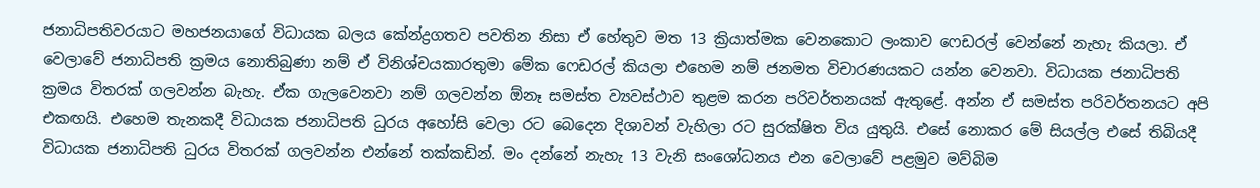ජනාධිපතිවරයාට මහජනයාගේ විධායක බලය කේන්ද්‍රගතව පවතින නිසා ඒ හේතුව මත 13 ක්‍රියාත්මක වෙනකොට ලංකාව ෆෙඩරල් වෙන්නේ නැහැ කියලා. ඒ වෙලාවේ ජනාධිපති ක්‍රමය නොතිබුණා නම් ඒ විනිශ්චයකාරතුමා මේක ෆෙඩරල් කියලා එහෙම නම් ජනමත විචාරණයකට යන්න වෙනවා. විධායක ජනාධිපති ක්‍රමය විතරක් ගලවන්න බැහැ. ඒක ගැලවෙනවා නම් ගලවන්න ඕනෑ සමස්ත ව්‍යවස්ථාව තුළම කරන පරිවර්තනයක් ඇතුළේ. අන්න ඒ සමස්ත පරිවර්තනයට අපි එකඟයි. එහෙම තැනකදී විධායක ජනාධිපති ධුරය අහෝසි වෙලා රට බෙදෙන දිශාවන් වැහිලා රට සුරක්ෂිත විය යුතුයි. එසේ නොකර මේ සියල්ල එසේ තිබියදී විධායක ජනාධිපති ධුරය විතරක් ගලවන්න එන්නේ තක්කඩින්. මං දන්නේ නැහැ 13 වැනි සංශෝධනය එන වෙලාවේ පළමුව මව්බිම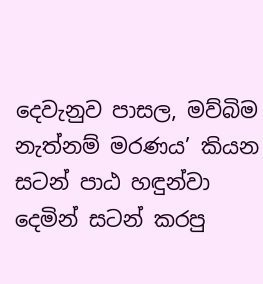දෙවැනුව පාසල, මව්බිම නැත්නම් මරණය’ කියන සටන් පාඨ හඳුන්වා දෙමින් සටන් කරපු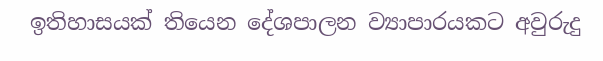ඉතිහාසයක් තියෙන දේශපාලන ව්‍යාපාරයකට අවුරුදු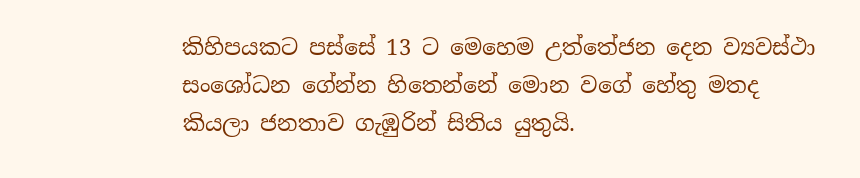කිහිපයකට පස්සේ 13 ට මෙහෙම උත්තේජන දෙන ව්‍යවස්ථා සංශෝධන ගේන්න හිතෙන්නේ මොන වගේ හේතු මතද කියලා ජනතාව ගැඹුරින් සිතිය යුතුයි.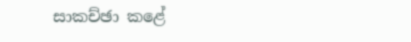සාකච්ඡා කළේ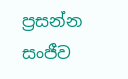ප්‍රසන්න සංජීව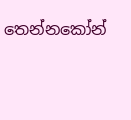තෙන්නකෝන්